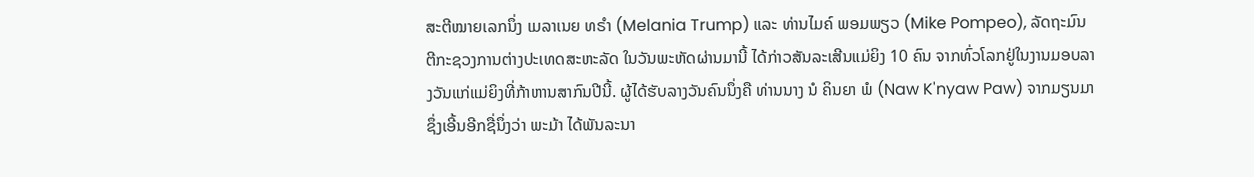ສະຕີໝາຍເລກນຶ່ງ ເມລາເນຍ ທຣຳ (Melania Trump) ແລະ ທ່ານໄມຄ໌ ພອມພຽວ (Mike Pompeo), ລັດຖະມົນຕີກະຊວງການຕ່າງປະເທດສະຫະລັດ ໃນວັນພະຫັດຜ່ານມານີ້ ໄດ້ກ່າວສັນລະເສີນແມ່ຍິງ 10 ຄົນ ຈາກທົ່ວໂລກຢູ່ໃນງານມອບລາງວັນແກ່ແມ່ຍິງທີ່ກ້າຫານສາກົນປີນີ້. ຜູ້ໄດ້ຮັບລາງວັນຄົນນຶ່ງຄື ທ່ານນາງ ນໍ ຄິນຍາ ພໍ (Naw K'nyaw Paw) ຈາກມຽນມາ ຊຶ່ງເອີ້ນອີກຊື່ນຶ່ງວ່າ ພະມ້າ ໄດ້ພັນລະນາ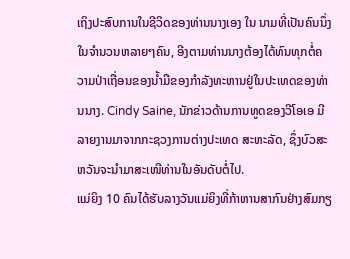ເຖິງປະສົບການໃນຊີວິດຂອງທ່ານນາງເອງ ໃນ ນາມທີ່ເປັນຄົນນຶ່ງໃນຈຳນວນຫລາຍໆຄົນ, ອີງຕາມທ່ານນາງຕ້ອງໄດ້ທົນທຸກຕໍ່ຄວາມປ່າເຖື່ອນຂອງນ້ຳມືຂອງກຳລັງທະຫານຢູ່ໃນປະເທດຂອງທ່ານນາງ. Cindy Saine, ນັກຂ່າວດ້ານການທູດຂອງວີໂອເອ ມີລາຍງານມາຈາກກະຊວງການຕ່າງປະເທດ ສະຫະລັດ, ຊຶ່ງບົວສະຫວັນຈະນຳມາສະເໜີທ່ານໃນອັນດັບຕໍ່ໄປ.
ແມ່ຍິງ 10 ຄົນໄດ້ຮັບລາງວັນແມ່ຍິງທີ່ກ້າຫານສາກົນຢ່າງສົມກຽ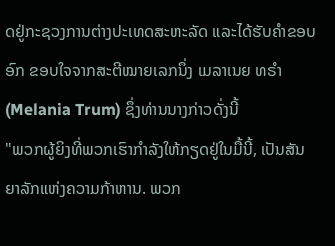ດຢູ່ກະຊວງການຕ່າງປະເທດສະຫະລັດ ແລະໄດ້ຮັບຄຳຂອບອົກ ຂອບໃຈຈາກສະຕີໝາຍເລກນຶ່ງ ເມລາເນຍ ທຣຳ (Melania Trum) ຊຶ່ງທ່ານນາງກ່າວດັ່ງນີ້
"ພວກຜູ້ຍິງທີ່ພວກເຮົາກຳລັງໃຫ້ກຽດຢູ່ໃນມື້ນີ້, ເປັນສັນຍາລັກແຫ່ງຄວາມກ້າຫານ. ພວກ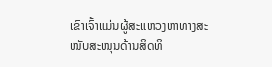ເຂົາເຈົ້າແມ່ນຜູ້ສະແຫວງຫາທາງສະໜັບສະໜຸນດ້ານສິດທິ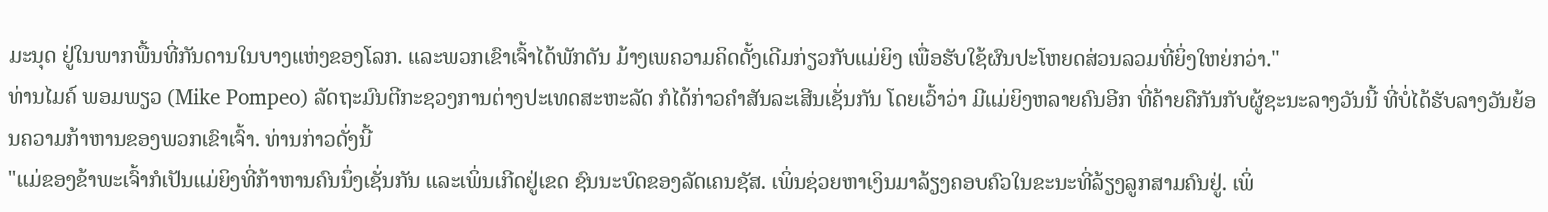ມະນຸດ ຢູ່ໃນພາກພື້ນທີ່ກັນດານໃນບາງແຫ່ງຂອງໂລກ. ແລະພວກເຂົາເຈົ້າໄດ້ພັກດັນ ມ້າງເພຄວາມຄິດດັ້ງເດີມກ່ຽວກັບແມ່ຍິງ ເພື່ອຮັບໃຊ້ຜົນປະໂຫຍດສ່ວນລວມທີ່ຍິ່ງໃຫຍ່ກວ່າ."
ທ່ານໄມຄ໌ ພອມພຽວ (Mike Pompeo) ລັດຖະມົນຕີກະຊວງການຕ່າງປະເທດສະຫະລັດ ກໍໄດ້ກ່າວຄຳສັນລະເສີນເຊັ່ນກັນ ໂດຍເວົ້າວ່າ ມີແມ່ຍິງຫລາຍຄົນອີກ ທີ່ຄ້າຍຄືກັນກັບຜູ້ຊະນະລາງວັນນີ້ ທີ່ບໍ່ໄດ້ຮັບລາງວັນຍ້ອນຄວາມກ້າຫານຂອງພວກເຂົາເຈົ້າ. ທ່ານກ່າວດັ່ງນີ້
"ແມ່ຂອງຂ້າພະເຈົ້າກໍເປັນແມ່ຍິງທີ່ກ້າຫານຄົນນຶ່ງເຊັ່ນກັນ ແລະເພິ່ນເກີດຢູ່ເຂດ ຊົນນະບົດຂອງລັດເຄນຊັສ. ເພິ່ນຊ່ວຍຫາເງິນມາລ້ຽງຄອບຄົວໃນຂະນະທີ່ລ້ຽງລູກສາມຄົນຢູ່. ເພິ່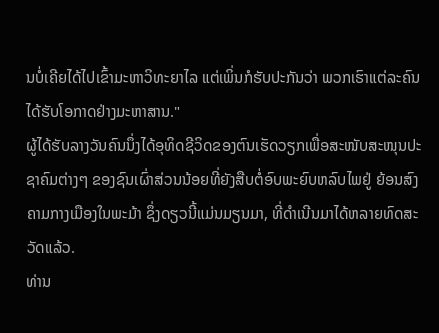ນບໍ່ເຄີຍໄດ້ໄປເຂົ້າມະຫາວິທະຍາໄລ ແຕ່ເພິ່ນກໍຮັບປະກັນວ່າ ພວກເຮົາແຕ່ລະຄົນໄດ້ຮັບໂອກາດຢ່າງມະຫາສານ."
ຜູ້ໄດ້ຮັບລາງວັນຄົນນຶ່ງໄດ້ອຸທິດຊີວິດຂອງຕົນເຮັດວຽກເພື່ອສະໜັບສະໜຸນປະຊາຄົມຕ່າງໆ ຂອງຊົນເຜົ່າສ່ວນນ້ອຍທີ່ຍັງສືບຕໍ່ອົບພະຍົບຫລົບໄພຢູ່ ຍ້ອນສົງຄາມກາງເມືອງໃນພະມ້າ ຊຶ່ງດຽວນີ້ແມ່ນມຽນມາ, ທີ່ດຳເນີນມາໄດ້ຫລາຍທົດສະວັດແລ້ວ.
ທ່ານ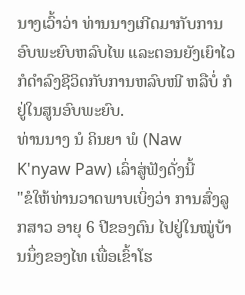ນາງເວົ້າວ່າ ທ່ານນາງເກີດມາກັບການອົບພະຍົບຫລົບໄພ ແລະຕອນຍັງເຍົາໄວ ກໍດຳລົງຊີວິດກັບການຫລົບໜີ ຫລືບໍ່ ກໍຢູ່ໃນສູນອົບພະຍົບ.
ທ່ານນາງ ນໍ ຄິນຍາ ພໍ (Naw K'nyaw Paw) ເລົ່າສູ່ຟັງດັ່ງນີ້
"ຂໍໃຫ້ທ່ານວາດພາບເບິ່ງວ່າ ການສົ່ງລູກສາວ ອາຍຸ 6 ປີຂອງຕົນ ໄປຢູ່ໃນໝູ່ບ້ານນຶ່ງຂອງໄທ ເພື່ອເຂົ້າໂຮ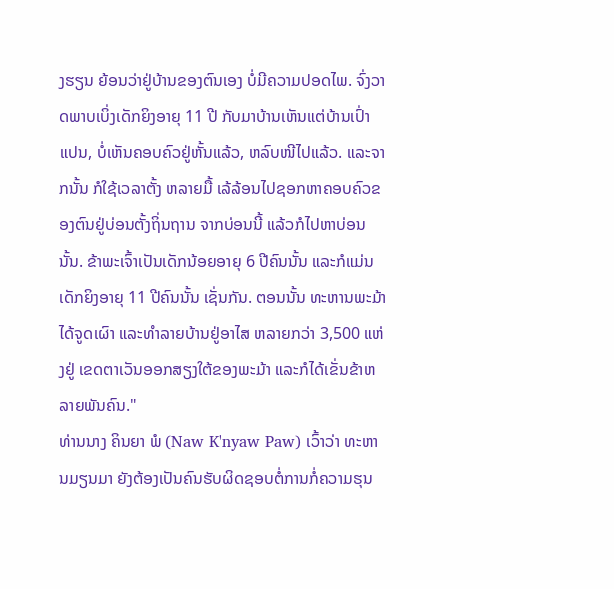ງຮຽນ ຍ້ອນວ່າຢູ່ບ້ານຂອງຕົນເອງ ບໍ່ມີຄວາມປອດໄພ. ຈົ່ງວາດພາບເບິ່ງເດັກຍິງອາຍຸ 11 ປີ ກັບມາບ້ານເຫັນແຕ່ບ້ານເປົ່າແປນ, ບໍ່ເຫັນຄອບຄົວຢູ່ຫັ້ນແລ້ວ, ຫລົບໜີໄປແລ້ວ. ແລະຈາກນັ້ນ ກໍໃຊ້ເວລາຕັ້ງ ຫລາຍມື້ ເລ້ລ້ອນໄປຊອກຫາຄອບຄົວຂອງຕົນຢູ່ບ່ອນຕັ້ງຖິ່ນຖານ ຈາກບ່ອນນີ້ ແລ້ວກໍໄປຫາບ່ອນນັ້ນ. ຂ້າພະເຈົ້າເປັນເດັກນ້ອຍອາຍຸ 6 ປີຄົນນັ້ນ ແລະກໍແມ່ນເດັກຍິງອາຍຸ 11 ປີຄົນນັ້ນ ເຊັ່ນກັນ. ຕອນນັ້ນ ທະຫານພະມ້າໄດ້ຈູດເຜົາ ແລະທຳລາຍບ້ານຢູ່ອາໄສ ຫລາຍກວ່າ 3,500 ແຫ່ງຢູ່ ເຂດຕາເວັນອອກສຽງໃຕ້ຂອງພະມ້າ ແລະກໍໄດ້ເຂັ່ນຂ້າຫລາຍພັນຄົນ."
ທ່ານນາງ ຄິນຍາ ພໍ (Naw K'nyaw Paw) ເວົ້າວ່າ ທະຫານມຽນມາ ຍັງຕ້ອງເປັນຄົນຮັບຜິດຊອບຕໍ່ການກໍ່ຄວາມຮຸນ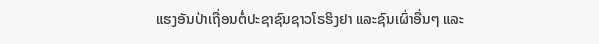ແຮງອັນປ່າເຖື່ອນຕໍ່ປະຊາຊົນຊາວໂຣຮິງຢາ ແລະຊົນເຜົ່າອື່ນໆ ແລະ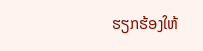ຮຽກຮ້ອງໃຫ້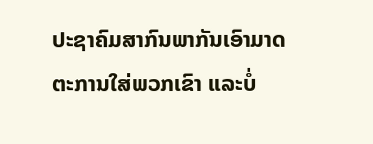ປະຊາຄົມສາກົນພາກັນເອົາມາດຕະການໃສ່ພວກເຂົາ ແລະບໍ່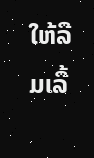ໃຫ້ລືມເລື້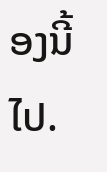ອງນີ້ໄປ.